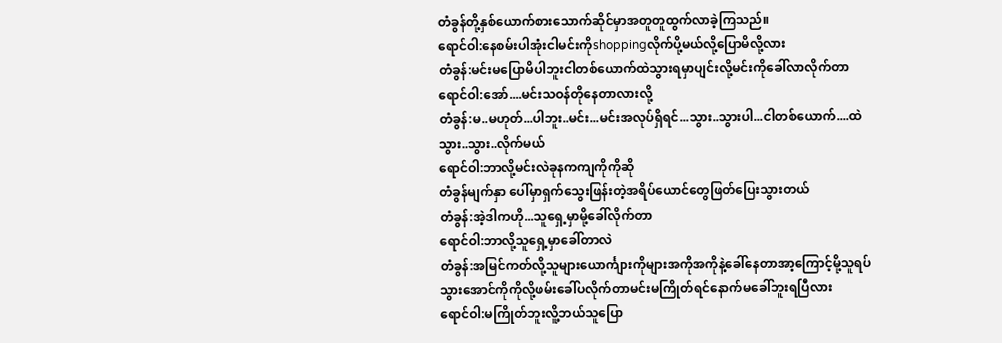တံခွန်တို့နှစ်ယောက်စားသောက်ဆိုင်မှာအတူတူထွက်လာခဲ့ကြသည်။
ရောင်ဝါ:နေစမ်းပါအုံးငါမင်းကိုshoppingလိုက်ပို့မယ်လို့ပြောမိလို့လား
တံခွန်:မင်းမပြောမိပါဘူးငါတစ်ယောက်ထဲသွားရမှာပျင်းလို့မင်းကိုခေါ်လာလိုက်တာ
ရောင်ဝါ:အော်....မင်းသဝန်တိုနေတာလားလို့
တံခွန်:မ..မဟုတ်...ပါဘူး..မင်း...မင်းအလုပ်ရှိရင်...သွား..သွားပါ...ငါတစ်ယောက်....ထဲသွား..သွား..လိုက်မယ်
ရောင်ဝါ:ဘာလို့မင်းလဲခုနကကျကိုကိုဆို
တံခွန်မျက်နှာ ပေါ်မှာရှက်သွေးဖြန်းတဲ့အရိပ်ယောင်တွေဖြတ်ပြေးသွားတယ်
တံခွန်:အဲ့ဒါကဟို...သူရှေ့မှာမို့ခေါ်လိုက်တာ
ရောင်ဝါ:ဘာလို့သူရှေ့မှာခေါ်တာလဲ
တံခွန်:အမြင်ကတ်လို့သူများယောင်္ကျားကိုများအကိုအကိုနဲ့ခေါ်နေတာအာ့ကြောင့်မို့သူရပ်သွားအောင်ကိုကိုလို့ဖမ်းခေါ်ပလိုက်တာမင်းမကြိုတ်ရင်နောက်မခေါ်ဘူးရပြီလား
ရောင်ဝါ:မကြိုတ်ဘူးလိူ့ဘယ်သူပြော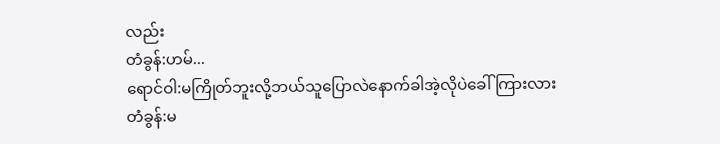လည်း
တံခွန်:ဟမ်...
ရောင်ဝါ:မကြိုတ်ဘူးလို့ဘယ်သူပြောလဲနောက်ခါအဲ့လိုပဲခေါ်ကြားလား
တံခွန်:မ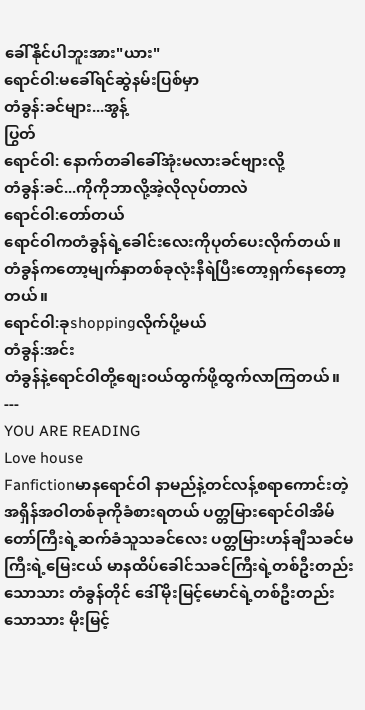ခေါ်နိုင်ပါဘူးအား"ယား"
ရောင်ဝါ:မခေါ်ရင်ဆွဲနမ်းပြစ်မှာ
တံခွန်:ခင်များ...အွန့်
ပြွတ်
ရောင်ဝါ: နောက်တခါခေါ်အုံးမလားခင်ဗျားလို့
တံခွန်:ခင်...ကိုကိုဘာလို့အဲ့လိုလုပ်တာလဲ
ရောင်ဝါ:တော်တယ်
ရောင်ဝါကတံခွန်ရဲ့ခေါင်းလေးကိုပုတ်ပေးလိုက်တယ်။ တံခွန်ကတော့မျက်နှာတစ်ခုလုံးနီရဲပြီးတော့ရှက်နေတော့တယ်။
ရောင်ဝါ:ခုshoppingလိုက်ပို့မယ်
တံခွန်:အင်း
တံခွန်နဲ့ရောင်ဝါတို့စျေးဝယ်ထွက်ဖို့ထွက်လာကြတယ်။
---
YOU ARE READING
Love house
Fanfictionမာနရောင်ဝါ နာမည်နဲ့တင်လန့်စရာကောင်းတဲ့အရှိန်အဝါတစ်ခုကိုခံစားရတယ် ပတ္တမြားရောင်ဝါအိမ်တော်ကြီးရဲ့ဆက်ခံသူသခင်လေး ပတ္တမြားဟန်ချီသခင်မကြီးရဲ့မြေးငယ် မာနထိပ်ခေါင်သခင်ကြီးရဲ့တစ်ဦးတည်းသောသား တံခွန်တိုင် ဒေါ်မိုးမြင့်မောင်ရဲ့တစ်ဦးတည်းသောသား မိုးမြင့်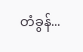တံခွန်...